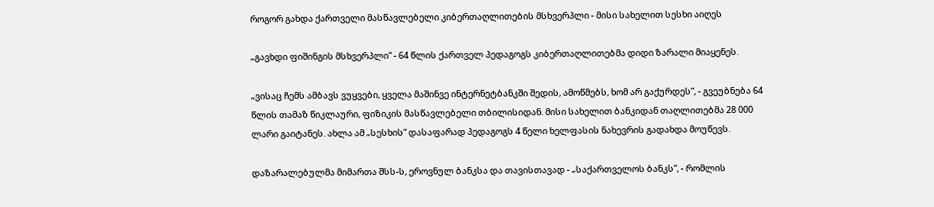როგორ გახდა ქართველი მასწავლებელი კიბერთაღლითების მსხვერპლი - მისი სახელით სესხი აიღეს

„გავხდი ფიშინგის მსხვერპლი“ - 64 წლის ქართველ პედაგოგს კიბერთაღლითებმა დიდი ზარალი მიაყენეს.

„ვისაც ჩემს ამბავს ვუყვები, ყველა მაშინვე ინტერნეტბანკში შედის, ამოწმებს, ხომ არ გაქურდეს“, - გვეუბნება 64 წლის თამაზ წიკლაური, ფიზიკის მასწავლებელი თბილისიდან. მისი სახელით ბანკიდან თაღლითებმა 28 000 ლარი გაიტანეს. ახლა ამ „სესხის“ დასაფარად პედაგოგს 4 წელი ხელფასის ნახევრის გადახდა მოუწევს.

დაზარალებულმა მიმართა შსს-ს, ეროვნულ ბანკსა და თავისთავად - „საქართველოს ბანკს“, - რომლის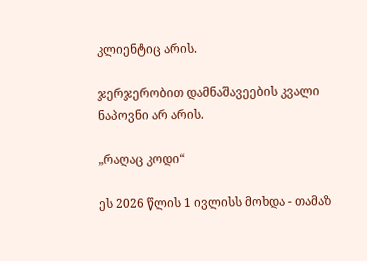კლიენტიც არის.

ჯერჯერობით დამნაშავეების კვალი ნაპოვნი არ არის.

„რაღაც კოდი“

ეს 2026 წლის 1 ივლისს მოხდა - თამაზ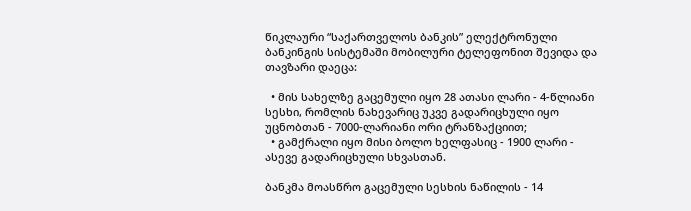წიკლაური “საქართველოს ბანკის” ელექტრონული ბანკინგის სისტემაში მობილური ტელეფონით შევიდა და თავზარი დაეცა:

  • მის სახელზე გაცემული იყო 28 ათასი ლარი - 4-წლიანი სესხი, რომლის ნახევარიც უკვე გადარიცხული იყო უცნობთან - 7000-ლარიანი ორი ტრანზაქციით;
  • გამქრალი იყო მისი ბოლო ხელფასიც - 1900 ლარი - ასევე გადარიცხული სხვასთან.

ბანკმა მოასწრო გაცემული სესხის ნაწილის - 14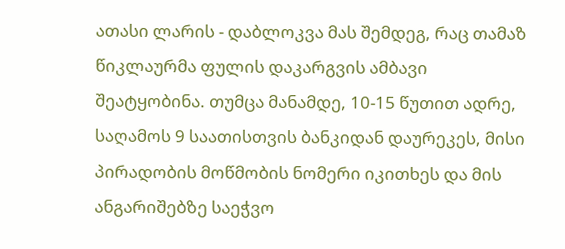ათასი ლარის - დაბლოკვა მას შემდეგ, რაც თამაზ წიკლაურმა ფულის დაკარგვის ამბავი შეატყობინა. თუმცა მანამდე, 10-15 წუთით ადრე, საღამოს 9 საათისთვის ბანკიდან დაურეკეს, მისი პირადობის მოწმობის ნომერი იკითხეს და მის ანგარიშებზე საეჭვო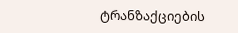ტრანზაქციების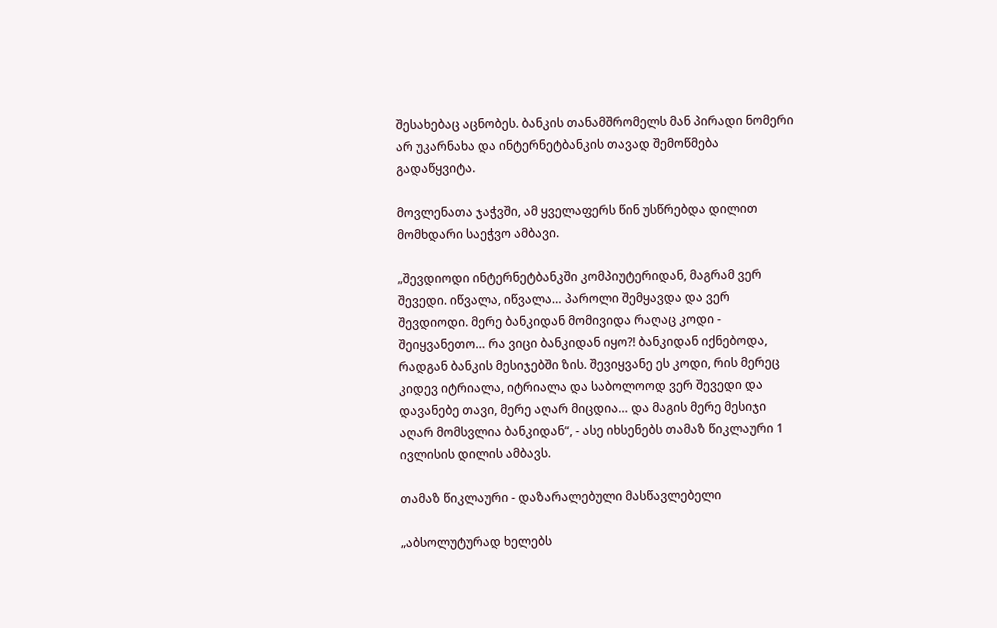შესახებაც აცნობეს. ბანკის თანამშრომელს მან პირადი ნომერი არ უკარნახა და ინტერნეტბანკის თავად შემოწმება გადაწყვიტა.

მოვლენათა ჯაჭვში, ამ ყველაფერს წინ უსწრებდა დილით მომხდარი საეჭვო ამბავი.

„შევდიოდი ინტერნეტბანკში კომპიუტერიდან, მაგრამ ვერ შევედი. იწვალა, იწვალა… პაროლი შემყავდა და ვერ შევდიოდი. მერე ბანკიდან მომივიდა რაღაც კოდი - შეიყვანეთო… რა ვიცი ბანკიდან იყო?! ბანკიდან იქნებოდა, რადგან ბანკის მესიჯებში ზის. შევიყვანე ეს კოდი, რის მერეც კიდევ იტრიალა, იტრიალა და საბოლოოდ ვერ შევედი და დავანებე თავი, მერე აღარ მიცდია… და მაგის მერე მესიჯი აღარ მომსვლია ბანკიდან“, - ასე იხსენებს თამაზ წიკლაური 1 ივლისის დილის ამბავს.

თამაზ წიკლაური - დაზარალებული მასწავლებელი

„აბსოლუტურად ხელებს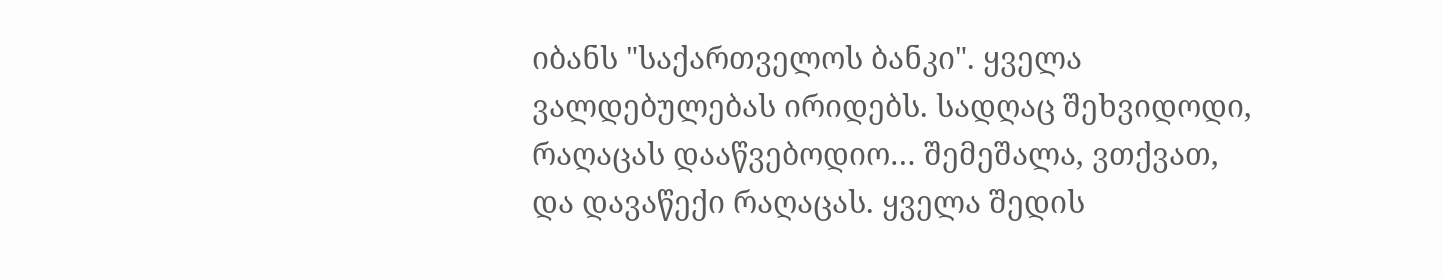იბანს "საქართველოს ბანკი". ყველა ვალდებულებას ირიდებს. სადღაც შეხვიდოდი, რაღაცას დააწვებოდიო… შემეშალა, ვთქვათ, და დავაწექი რაღაცას. ყველა შედის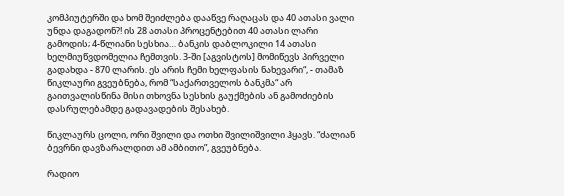კომპიუტერში და ხომ შეიძლება დააწვე რაღაცას და 40 ათასი ვალი უნდა დაგადონ?! ის 28 ათასი პროცენტებით 40 ათასი ლარი გამოდის; 4-წლიანი სესხია… ბანკის დაბლოკილი 14 ათასი ხელმიუწვდომელია ჩემთვის. 3-ში [აგვისტოს] მომიწევს პირველი გადახდა - 870 ლარის. ეს არის ჩემი ხელფასის ნახევარი“, - თამაზ წიკლაური გვეუბნება, რომ “საქართველოს ბანკმა“ არ გაითვალისწინა მისი თხოვნა სესხის გაუქმების ან გამოძიების დასრულებამდე გადავადების შესახებ.

წიკლაურს ცოლი, ორი შვილი და ოთხი შვილიშვილი ჰყავს. “ძალიან ბევრნი დავზარალდით ამ ამბითო”, გვეუბნება.

რადიო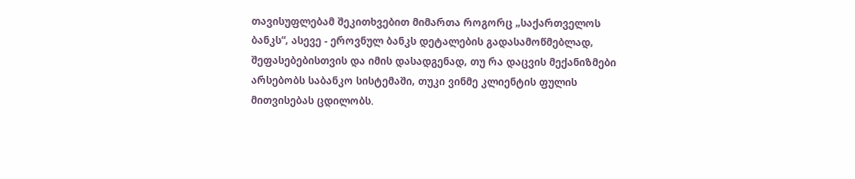თავისუფლებამ შეკითხვებით მიმართა როგორც „საქართველოს ბანკს“, ასევე - ეროვნულ ბანკს დეტალების გადასამოწმებლად, შეფასებებისთვის და იმის დასადგენად, თუ რა დაცვის მექანიზმები არსებობს საბანკო სისტემაში, თუკი ვინმე კლიენტის ფულის მითვისებას ცდილობს.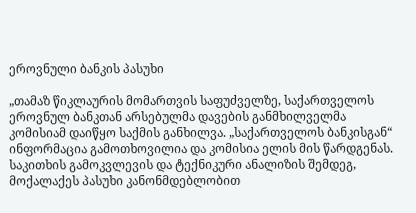ეროვნული ბანკის პასუხი

„თამაზ წიკლაურის მომართვის საფუძველზე, საქართველოს ეროვნულ ბანკთან არსებულმა დავების განმხილველმა კომისიამ დაიწყო საქმის განხილვა. „საქართველოს ბანკისგან“ ინფორმაცია გამოთხოვილია და კომისია ელის მის წარდგენას. საკითხის გამოკვლევის და ტექნიკური ანალიზის შემდეგ, მოქალაქეს პასუხი კანონმდებლობით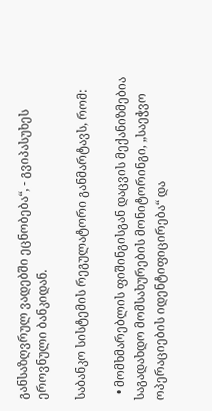განსაზღვრულ ვადებში ეცნობება“, - გვიპასუხეს ეროვნული ბანკიდან.

საბანკო სისტემის რეგულატორი განმარტავს, რომ:

  • მომხმარებლის ფიშინგისგან დაცვის მექანიზმებია საგადახდო მომსახურების მონიტორინგი, „საეჭვო ოპერაციების იდენტიფიცირება“ და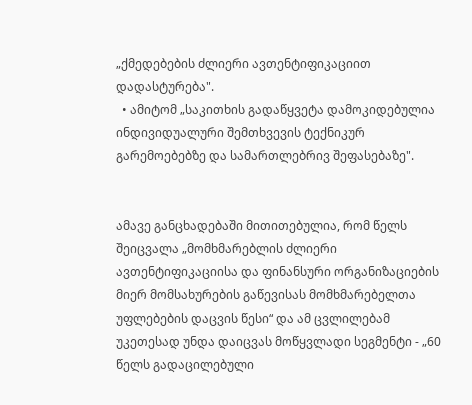„ქმედებების ძლიერი ავთენტიფიკაციით დადასტურება".
  • ამიტომ „საკითხის გადაწყვეტა დამოკიდებულია ინდივიდუალური შემთხვევის ტექნიკურ გარემოებებზე და სამართლებრივ შეფასებაზე".


ამავე განცხადებაში მითითებულია, რომ წელს შეიცვალა „მომხმარებლის ძლიერი ავთენტიფიკაციისა და ფინანსური ორგანიზაციების მიერ მომსახურების გაწევისას მომხმარებელთა უფლებების დაცვის წესი“ და ამ ცვლილებამ უკეთესად უნდა დაიცვას მოწყვლადი სეგმენტი - „60 წელს გადაცილებული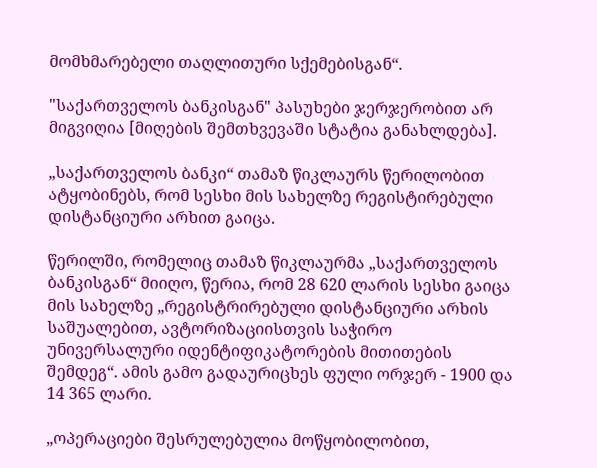მომხმარებელი თაღლითური სქემებისგან“.

"საქართველოს ბანკისგან" პასუხები ჯერჯერობით არ მიგვიღია [მიღების შემთხვევაში სტატია განახლდება].

„საქართველოს ბანკი“ თამაზ წიკლაურს წერილობით ატყობინებს, რომ სესხი მის სახელზე რეგისტირებული დისტანციური არხით გაიცა.

წერილში, რომელიც თამაზ წიკლაურმა „საქართველოს ბანკისგან“ მიიღო, წერია, რომ 28 620 ლარის სესხი გაიცა მის სახელზე „რეგისტრირებული დისტანციური არხის საშუალებით, ავტორიზაციისთვის საჭირო უნივერსალური იდენტიფიკატორების მითითების შემდეგ“. ამის გამო გადაურიცხეს ფული ორჯერ - 1900 და 14 365 ლარი.

„ოპერაციები შესრულებულია მოწყობილობით,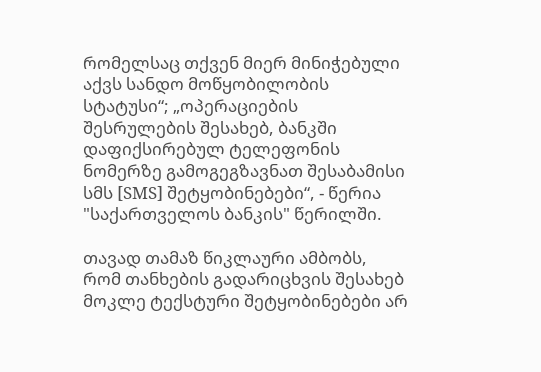რომელსაც თქვენ მიერ მინიჭებული აქვს სანდო მოწყობილობის სტატუსი“; „ოპერაციების შესრულების შესახებ, ბანკში დაფიქსირებულ ტელეფონის ნომერზე გამოგეგზავნათ შესაბამისი სმს [SMS] შეტყობინებები“, - წერია "საქართველოს ბანკის" წერილში.

თავად თამაზ წიკლაური ამბობს, რომ თანხების გადარიცხვის შესახებ მოკლე ტექსტური შეტყობინებები არ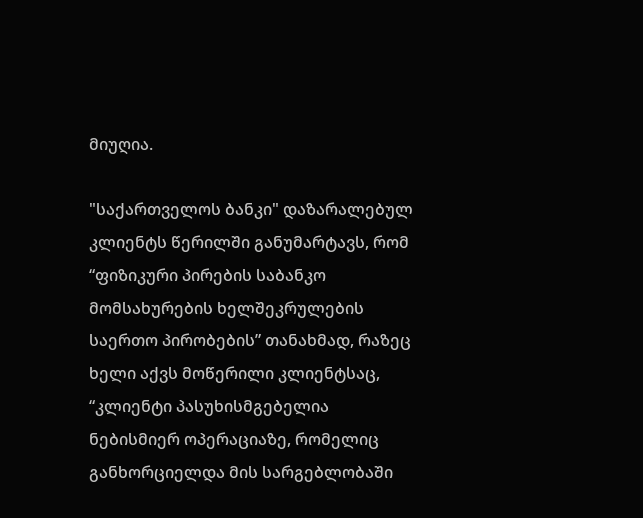მიუღია.

"საქართველოს ბანკი" დაზარალებულ კლიენტს წერილში განუმარტავს, რომ “ფიზიკური პირების საბანკო მომსახურების ხელშეკრულების საერთო პირობების” თანახმად, რაზეც ხელი აქვს მოწერილი კლიენტსაც, “კლიენტი პასუხისმგებელია ნებისმიერ ოპერაციაზე, რომელიც განხორციელდა მის სარგებლობაში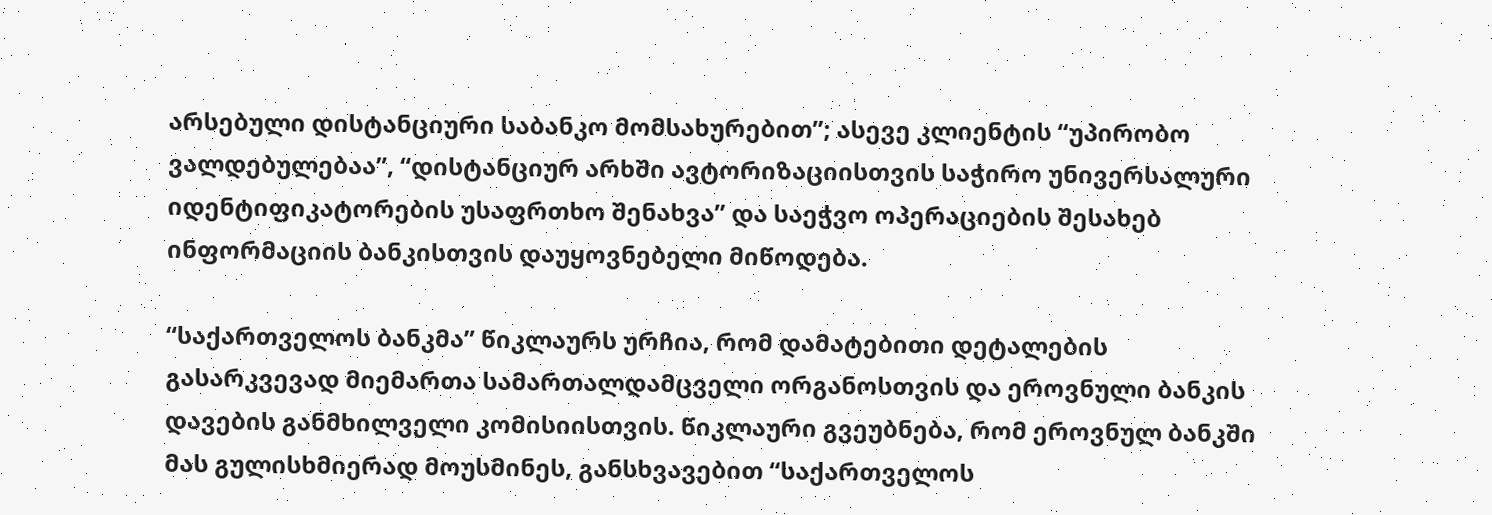არსებული დისტანციური საბანკო მომსახურებით”; ასევე კლიენტის “უპირობო ვალდებულებაა”, “დისტანციურ არხში ავტორიზაციისთვის საჭირო უნივერსალური იდენტიფიკატორების უსაფრთხო შენახვა” და საეჭვო ოპერაციების შესახებ ინფორმაციის ბანკისთვის დაუყოვნებელი მიწოდება.

“საქართველოს ბანკმა” წიკლაურს ურჩია, რომ დამატებითი დეტალების გასარკვევად მიემართა სამართალდამცველი ორგანოსთვის და ეროვნული ბანკის დავების განმხილველი კომისიისთვის. წიკლაური გვეუბნება, რომ ეროვნულ ბანკში მას გულისხმიერად მოუსმინეს, განსხვავებით “საქართველოს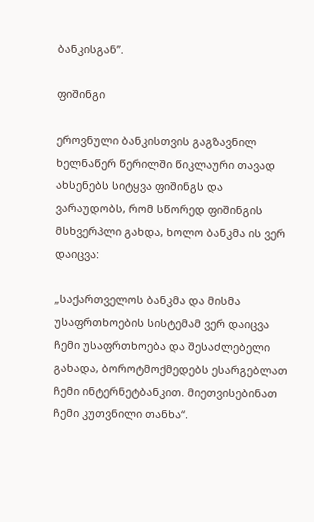ბანკისგან”.

ფიშინგი

ეროვნული ბანკისთვის გაგზავნილ ხელნაწერ წერილში წიკლაური თავად ახსენებს სიტყვა ფიშინგს და ვარაუდობს, რომ სწორედ ფიშინგის მსხვერპლი გახდა, ხოლო ბანკმა ის ვერ დაიცვა:

„საქართველოს ბანკმა და მისმა უსაფრთხოების სისტემამ ვერ დაიცვა ჩემი უსაფრთხოება და შესაძლებელი გახადა, ბოროტმოქმედებს ესარგებლათ ჩემი ინტერნეტბანკით. მიეთვისებინათ ჩემი კუთვნილი თანხა“.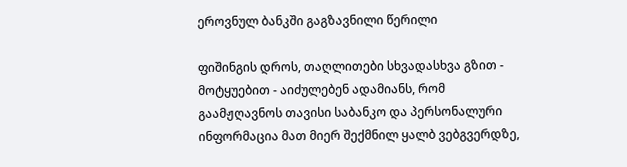ეროვნულ ბანკში გაგზავნილი წერილი

ფიშინგის დროს, თაღლითები სხვადასხვა გზით - მოტყუებით - აიძულებენ ადამიანს, რომ გაამჟღავნოს თავისი საბანკო და პერსონალური ინფორმაცია მათ მიერ შექმნილ ყალბ ვებგვერდზე,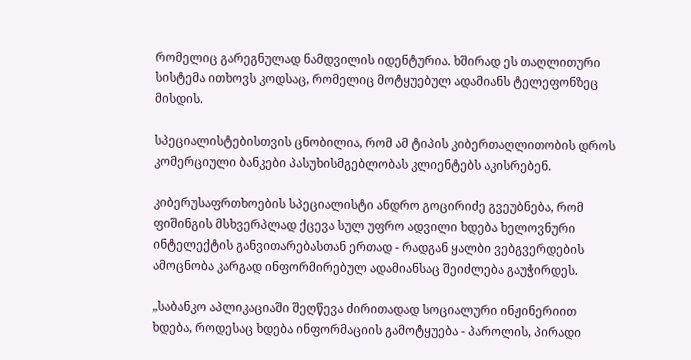რომელიც გარეგნულად ნამდვილის იდენტურია. ხშირად ეს თაღლითური სისტემა ითხოვს კოდსაც, რომელიც მოტყუებულ ადამიანს ტელეფონზეც მისდის.

სპეციალისტებისთვის ცნობილია, რომ ამ ტიპის კიბერთაღლითობის დროს კომერციული ბანკები პასუხისმგებლობას კლიენტებს აკისრებენ.

კიბერუსაფრთხოების სპეციალისტი ანდრო გოცირიძე გვეუბნება, რომ ფიშინგის მსხვერპლად ქცევა სულ უფრო ადვილი ხდება ხელოვნური ინტელექტის განვითარებასთან ერთად - რადგან ყალბი ვებგვერდების ამოცნობა კარგად ინფორმირებულ ადამიანსაც შეიძლება გაუჭირდეს.

„საბანკო აპლიკაციაში შეღწევა ძირითადად სოციალური ინჟინერიით ხდება, როდესაც ხდება ინფორმაციის გამოტყუება - პაროლის, პირადი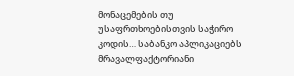მონაცემების თუ უსაფრთხოებისთვის საჭირო კოდის… საბანკო აპლიკაციებს მრავალფაქტორიანი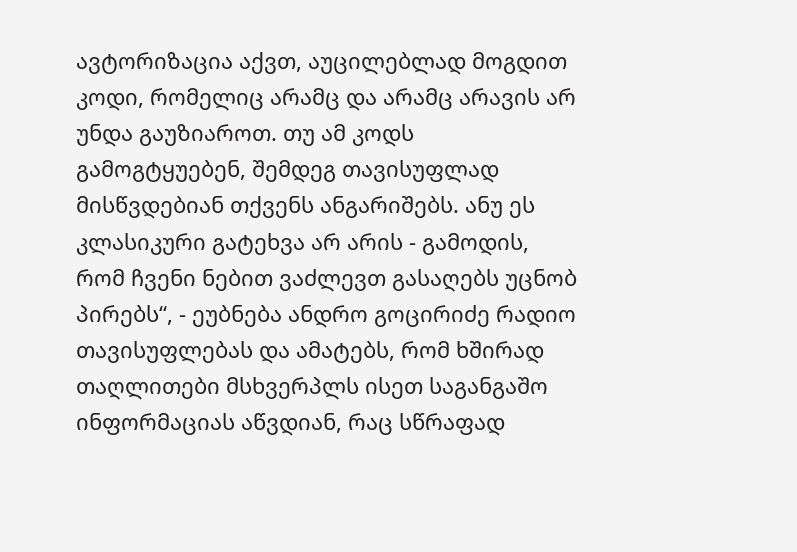ავტორიზაცია აქვთ, აუცილებლად მოგდით კოდი, რომელიც არამც და არამც არავის არ უნდა გაუზიაროთ. თუ ამ კოდს გამოგტყუებენ, შემდეგ თავისუფლად მისწვდებიან თქვენს ანგარიშებს. ანუ ეს კლასიკური გატეხვა არ არის - გამოდის, რომ ჩვენი ნებით ვაძლევთ გასაღებს უცნობ პირებს“, - ეუბნება ანდრო გოცირიძე რადიო თავისუფლებას და ამატებს, რომ ხშირად თაღლითები მსხვერპლს ისეთ საგანგაშო ინფორმაციას აწვდიან, რაც სწრაფად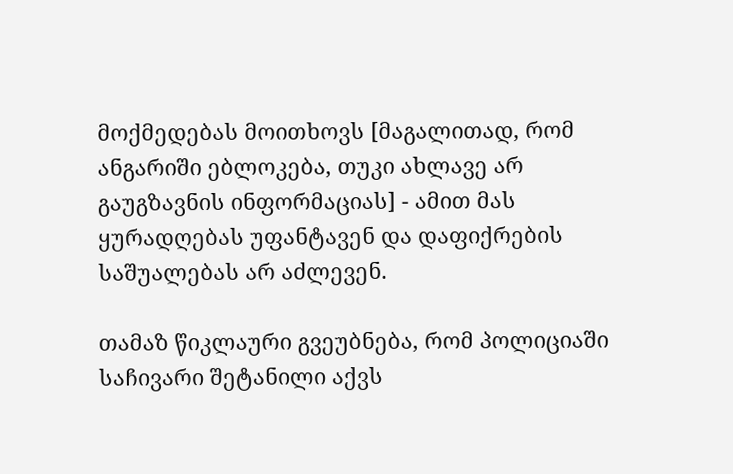მოქმედებას მოითხოვს [მაგალითად, რომ ანგარიში ებლოკება, თუკი ახლავე არ გაუგზავნის ინფორმაციას] - ამით მას ყურადღებას უფანტავენ და დაფიქრების საშუალებას არ აძლევენ.

თამაზ წიკლაური გვეუბნება, რომ პოლიციაში საჩივარი შეტანილი აქვს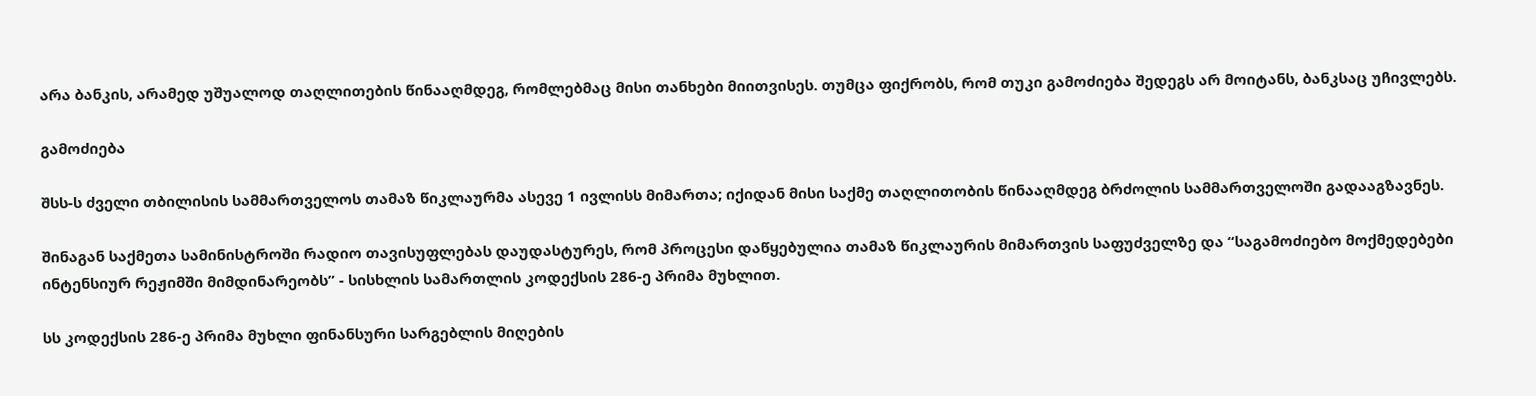არა ბანკის, არამედ უშუალოდ თაღლითების წინააღმდეგ, რომლებმაც მისი თანხები მიითვისეს. თუმცა ფიქრობს, რომ თუკი გამოძიება შედეგს არ მოიტანს, ბანკსაც უჩივლებს.

გამოძიება

შსს-ს ძველი თბილისის სამმართველოს თამაზ წიკლაურმა ასევე 1 ივლისს მიმართა; იქიდან მისი საქმე თაღლითობის წინააღმდეგ ბრძოლის სამმართველოში გადააგზავნეს.

შინაგან საქმეთა სამინისტროში რადიო თავისუფლებას დაუდასტურეს, რომ პროცესი დაწყებულია თამაზ წიკლაურის მიმართვის საფუძველზე და “საგამოძიებო მოქმედებები ინტენსიურ რეჟიმში მიმდინარეობს” - სისხლის სამართლის კოდექსის 286-ე პრიმა მუხლით.

სს კოდექსის 286-ე პრიმა მუხლი ფინანსური სარგებლის მიღების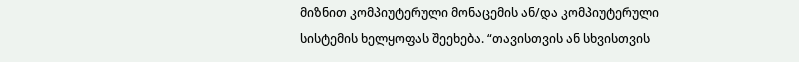მიზნით კომპიუტერული მონაცემის ან/და კომპიუტერული სისტემის ხელყოფას შეეხება. “თავისთვის ან სხვისთვის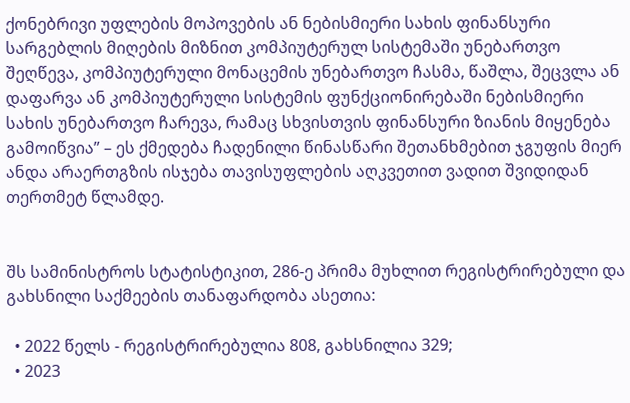ქონებრივი უფლების მოპოვების ან ნებისმიერი სახის ფინანსური სარგებლის მიღების მიზნით კომპიუტერულ სისტემაში უნებართვო შეღწევა, კომპიუტერული მონაცემის უნებართვო ჩასმა, წაშლა, შეცვლა ან დაფარვა ან კომპიუტერული სისტემის ფუნქციონირებაში ნებისმიერი სახის უნებართვო ჩარევა, რამაც სხვისთვის ფინანსური ზიანის მიყენება გამოიწვია” – ეს ქმედება ჩადენილი წინასწარი შეთანხმებით ჯგუფის მიერ ანდა არაერთგზის ისჯება თავისუფლების აღკვეთით ვადით შვიდიდან თერთმეტ წლამდე.


შს სამინისტროს სტატისტიკით, 286-ე პრიმა მუხლით რეგისტრირებული და გახსნილი საქმეების თანაფარდობა ასეთია:

  • 2022 წელს - რეგისტრირებულია 808, გახსნილია 329;
  • 2023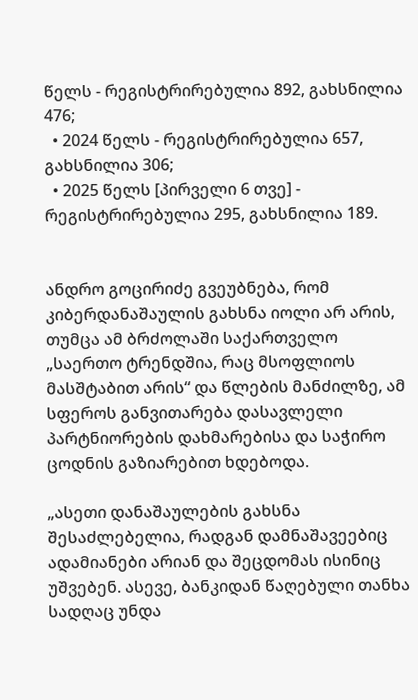წელს - რეგისტრირებულია 892, გახსნილია 476;
  • 2024 წელს - რეგისტრირებულია 657, გახსნილია 306;
  • 2025 წელს [პირველი 6 თვე] - რეგისტრირებულია 295, გახსნილია 189.


ანდრო გოცირიძე გვეუბნება, რომ კიბერდანაშაულის გახსნა იოლი არ არის, თუმცა ამ ბრძოლაში საქართველო „საერთო ტრენდშია, რაც მსოფლიოს მასშტაბით არის“ და წლების მანძილზე, ამ სფეროს განვითარება დასავლელი პარტნიორების დახმარებისა და საჭირო ცოდნის გაზიარებით ხდებოდა.

„ასეთი დანაშაულების გახსნა შესაძლებელია, რადგან დამნაშავეებიც ადამიანები არიან და შეცდომას ისინიც უშვებენ. ასევე, ბანკიდან წაღებული თანხა სადღაც უნდა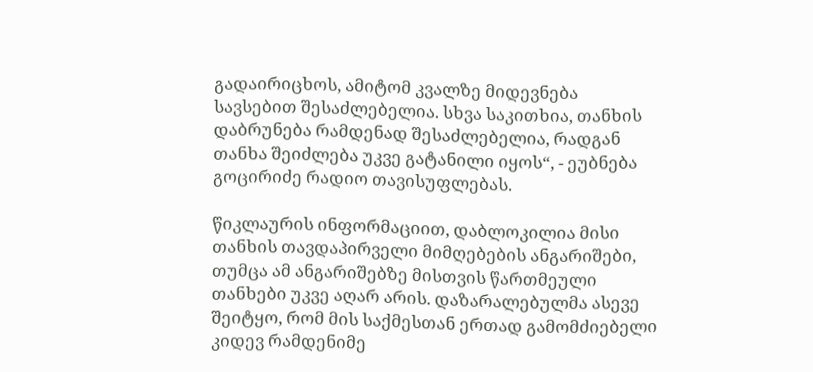გადაირიცხოს, ამიტომ კვალზე მიდევნება სავსებით შესაძლებელია. სხვა საკითხია, თანხის დაბრუნება რამდენად შესაძლებელია, რადგან თანხა შეიძლება უკვე გატანილი იყოს“, - ეუბნება გოცირიძე რადიო თავისუფლებას.

წიკლაურის ინფორმაციით, დაბლოკილია მისი თანხის თავდაპირველი მიმღებების ანგარიშები, თუმცა ამ ანგარიშებზე მისთვის წართმეული თანხები უკვე აღარ არის. დაზარალებულმა ასევე შეიტყო, რომ მის საქმესთან ერთად გამომძიებელი კიდევ რამდენიმე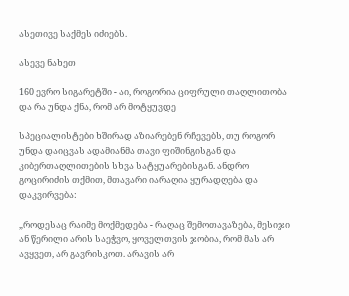ასეთივე საქმეს იძიებს.

ასევე ნახეთ

160 ევრო სიგარეტში - აი, როგორია ციფრული თაღლითობა და რა უნდა ქნა, რომ არ მოტყუვდე

სპეციალისტები ხშირად აზიარებენ რჩევებს, თუ როგორ უნდა დაიცვას ადამიანმა თავი ფიშინგისგან და კიბერთაღლითების სხვა სატყუარებისგან. ანდრო გოცირიძის თქმით, მთავარი იარაღია ყურადღება და დაკვირვება:

„როდესაც რაიმე მოქმედება - რაღაც შემოთავაზება, მესიჯი ან წერილი არის საეჭვო, ყოველთვის ჯობია, რომ მას არ ავყვეთ, არ გავრისკოთ. არავის არ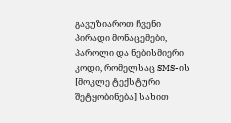გავუზიაროთ ჩვენი პირადი მონაცემები, პაროლი და ნებისმიერი კოდი, რომელსაც SMS-ის [მოკლე ტექსტური შეტყობინება] სახით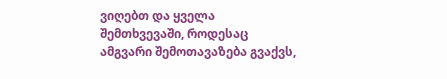ვიღებთ და ყველა შემთხვევაში, როდესაც ამგვარი შემოთავაზება გვაქვს,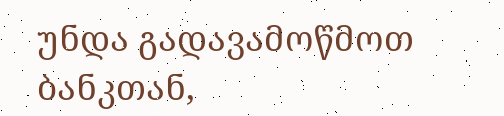უნდა გადავამოწმოთ ბანკთან,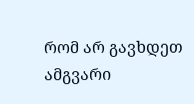რომ არ გავხდეთ ამგვარი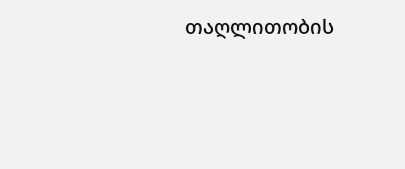თაღლითობის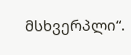მსხვერპლი“.